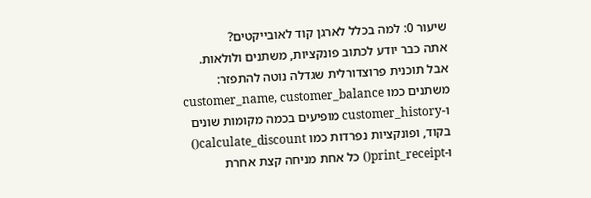שיעור 0: למה בכלל לארגן קוד לאובייקטים?
אתה כבר יודע לכתוב פונקציות, משתנים ולולאות. אבל תוכנית פרוצדורלית שגדלה נוטה להתפזר: משתנים כמו customer_name, customer_balance ו-customer_history מופיעים בכמה מקומות שונים בקוד, ופונקציות נפרדות כמו calculate_discount() ו-print_receipt() כל אחת מניחה קצת אחרת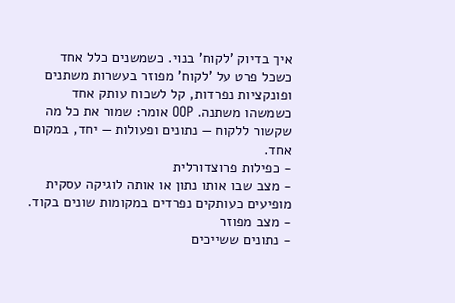איך בדיוק 'לקוח' בנוי. כשמשנים כלל אחד
כשכל פרט על 'לקוח' מפוזר בעשרות משתנים ופונקציות נפרדות, קל לשכוח עותק אחד כשמשהו משתנה. OOP אומר: שמור את כל מה שקשור ללקוח — נתונים ופעולות — יחד, במקום אחד.
- כפילות פרוצדורלית
- מצב שבו אותו נתון או אותה לוגיקה עסקית מופיעים כעותקים נפרדים במקומות שונים בקוד.
- מצב מפוזר
- נתונים ששייכים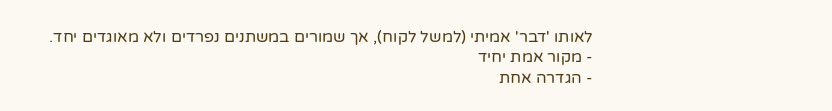לאותו 'דבר' אמיתי (למשל לקוח), אך שמורים במשתנים נפרדים ולא מאוגדים יחד.
- מקור אמת יחיד
- הגדרה אחת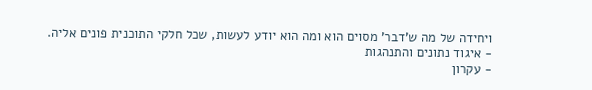ויחידה של מה ש'דבר' מסוים הוא ומה הוא יודע לעשות, שכל חלקי התוכנית פונים אליה.
- איגוד נתונים והתנהגות
- עקרון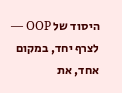היסוד של OOP — לצרף יחד, במקום אחד, את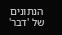הנתונים של 'דבר'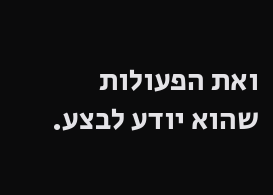ואת הפעולות שהוא יודע לבצע.